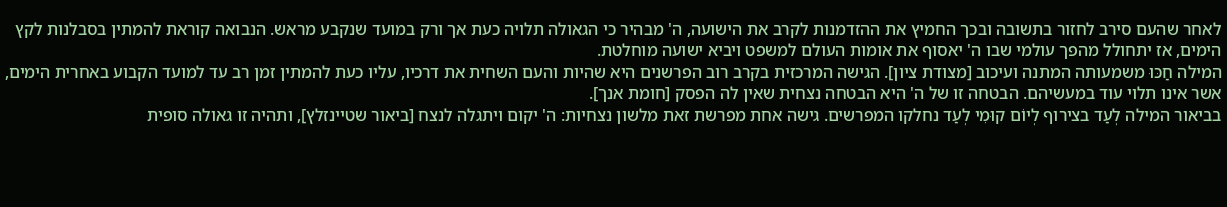לאחר שהעם סירב לחזור בתשובה ובכך החמיץ את ההזדמנות לקרב את הישועה, ה' מבהיר כי הגאולה תלויה כעת אך ורק במועד שנקבע מראש. הנבואה קוראת להמתין בסבלנות לקץ הימים, אז יתחולל מהפך עולמי שבו ה' יאסוף את אומות העולם למשפט ויביא ישועה מוחלטת.
המילה חַכּוּ משמעותה המתנה ועיכוב [מצודת ציון]. הגישה המרכזית בקרב רוב הפרשנים היא שהיות והעם השחית את דרכיו, עליו כעת להמתין זמן רב עד למועד הקבוע באחרית הימים, אשר אינו תלוי עוד במעשיהם. הבטחה זו של ה' היא הבטחה נצחית שאין לה הפסק [חומת אנך].
בביאור המילה לְעַד בצירוף לְיוֹם קוּמִי לְעַד נחלקו המפרשים. גישה אחת מפרשת זאת מלשון נצחיות: ה' יקום ויתגלה לנצח [ביאור שטיינזלץ], ותהיה זו גאולה סופית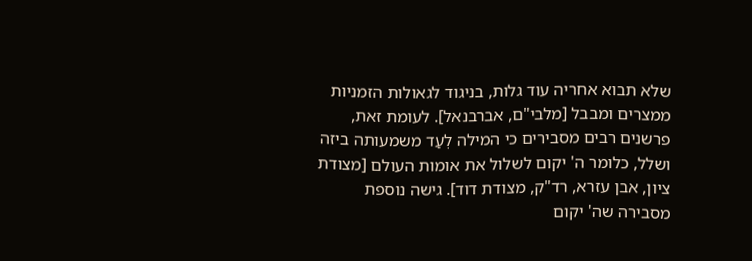שלא תבוא אחריה עוד גלות, בניגוד לגאולות הזמניות ממצרים ומבבל [מלבי"ם, אברבנאל]. לעומת זאת, פרשנים רבים מסבירים כי המילה לְעַד משמעותה ביזה ושלל, כלומר ה' יקום לשלול את אומות העולם [מצודת ציון, אבן עזרא, רד"ק, מצודת דוד]. גישה נוספת מסבירה שה' יקום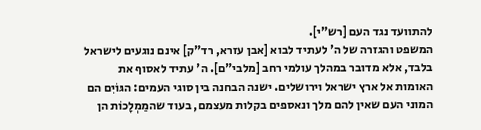להתוועד נגד העם [רש"י].
המשפט והגזרה של ה' לעתיד לבוא [אבן עזרא, רד"ק] אינם נוגעים לישראל בלבד, אלא מדובר במהלך עולמי רחב [מלבי"ם]. ה' עתיד לאסוף את האומות אל ארץ ישראל וירושלים. ישנה הבחנה בין סוגי העמים: הגּוֹיִם הם המוני העם שאין להם מלך ונאספים בקלות מעצמם, בעוד שהמַמְלָכוֹת הן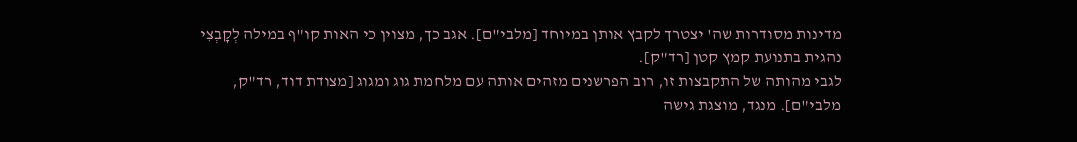מדינות מסודרות שה' יצטרך לקבץ אותן במיוחד [מלבי"ם]. אגב כך, מצוין כי האות קו"ף במילה לְקָבְצִי נהגית בתנועת קמץ קטן [רד"ק].
לגבי מהותה של התקבצות זו, רוב הפרשנים מזהים אותה עם מלחמת גוג ומגוג [מצודת דוד, רד"ק, מלבי"ם]. מנגד, מוצגת גישה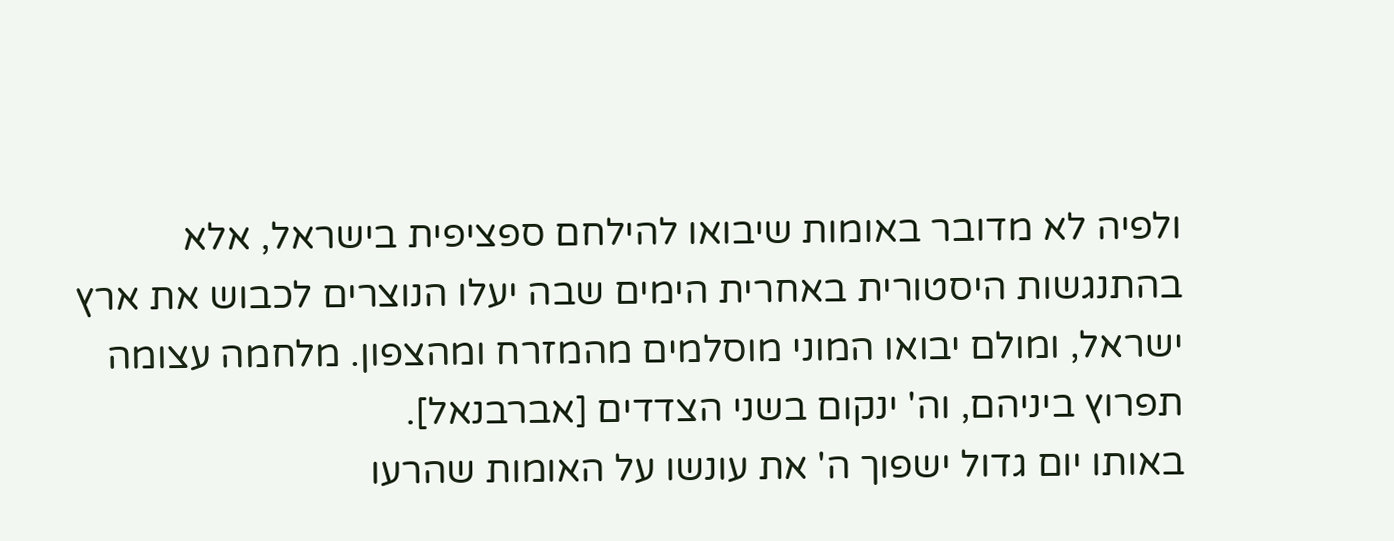ולפיה לא מדובר באומות שיבואו להילחם ספציפית בישראל, אלא בהתנגשות היסטורית באחרית הימים שבה יעלו הנוצרים לכבוש את ארץ ישראל, ומולם יבואו המוני מוסלמים מהמזרח ומהצפון. מלחמה עצומה תפרוץ ביניהם, וה' ינקום בשני הצדדים [אברבנאל].
באותו יום גדול ישפוך ה' את עונשו על האומות שהרעו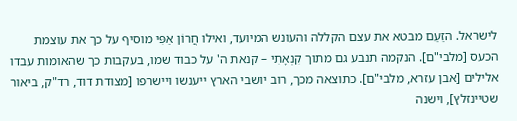לישראל. הזַעַם מבטא את עצם הקללה והעונש המיועד, ואילו חֲרוֹן אַפִּי מוסיף על כך את עוצמת הכעס [מלבי"ם]. הנקמה תנבע גם מתוך קִנְאָתִי – קנאת ה' על כבוד שמו, בעקבות כך שהאומות עבדו אלילים [אבן עזרא, מלבי"ם]. כתוצאה מכך, רוב יושבי הארץ ייענשו ויישרפו [מצודת דוד, רד"ק, ביאור שטיינזלץ], וישנה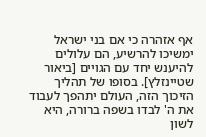אף אזהרה כי אם בני ישראל ימשיכו להרשיע, הם עלולים להיענש יחד עם הגויים [ביאור שטיינזלץ]. בסופו של תהליך הזיכוך הזה, העולם יתהפך לעבוד את ה' לבדו בשפה ברורה, היא לשון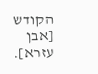הקודש [אבן עזרא].